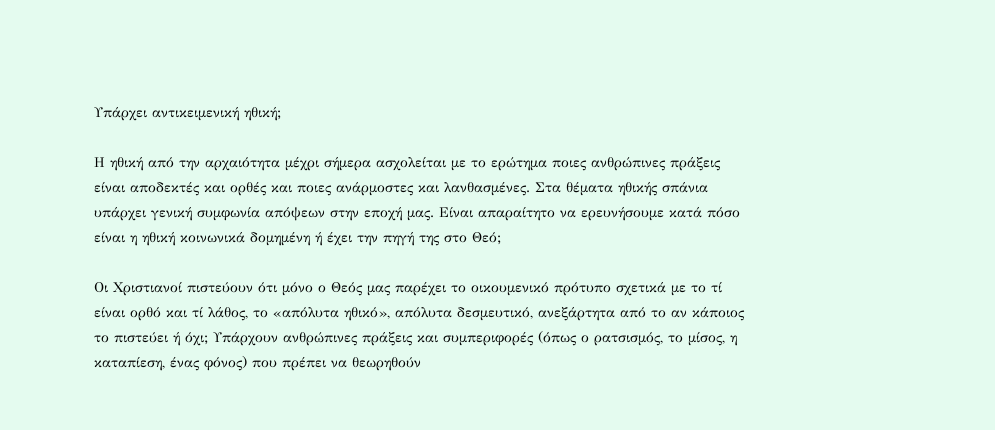Υπάρχει αντικειμενική ηθική;

Η ηθική από την αρχαιότητα μέχρι σήμερα ασχολείται με το ερώτημα ποιες ανθρώπινες πράξεις είναι αποδεκτές και ορθές και ποιες ανάρμοστες και λανθασμένες. Στα θέματα ηθικής σπάνια υπάρχει γενική συμφωνία απόψεων στην εποχή μας. Είναι απαραίτητο να ερευνήσουμε κατά πόσο είναι η ηθική κοινωνικά δομημένη ή έχει την πηγή της στο Θεό;

Οι Χριστιανοί πιστεύουν ότι μόνο ο Θεός μας παρέχει το οικουμενικό πρότυπο σχετικά με το τί είναι ορθό και τί λάθος, το «απόλυτα ηθικό», απόλυτα δεσμευτικό, ανεξάρτητα από το αν κάποιος το πιστεύει ή όχι; Υπάρχουν ανθρώπινες πράξεις και συμπεριφορές (όπως ο ρατσισμός, το μίσος, η καταπίεση, ένας φόνος) που πρέπει να θεωρηθούν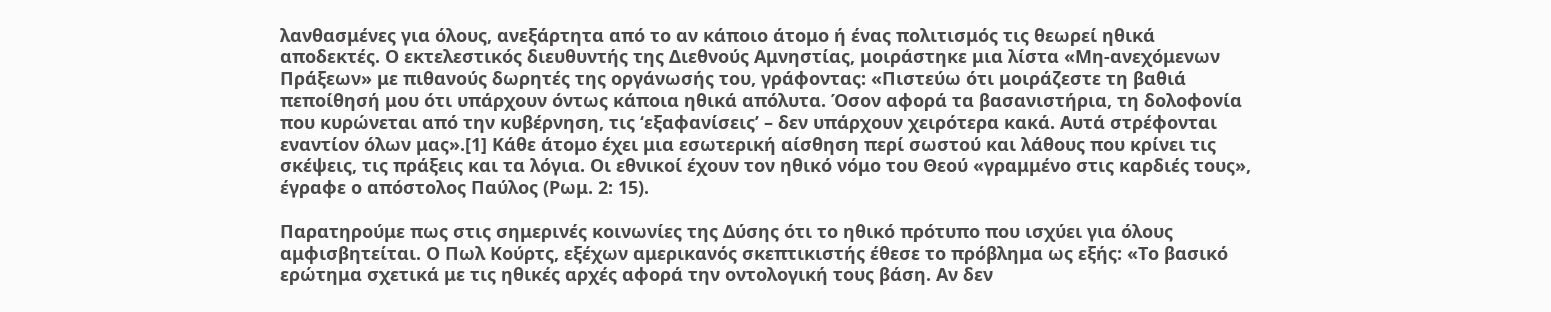λανθασμένες για όλους, ανεξάρτητα από το αν κάποιο άτομο ή ένας πολιτισμός τις θεωρεί ηθικά αποδεκτές. Ο εκτελεστικός διευθυντής της Διεθνούς Αμνηστίας, μοιράστηκε μια λίστα «Μη-ανεχόμενων Πράξεων» με πιθανούς δωρητές της οργάνωσής του, γράφοντας: «Πιστεύω ότι μοιράζεστε τη βαθιά πεποίθησή μου ότι υπάρχουν όντως κάποια ηθικά απόλυτα. Όσον αφορά τα βασανιστήρια, τη δολοφονία που κυρώνεται από την κυβέρνηση, τις ‘εξαφανίσεις’ – δεν υπάρχουν χειρότερα κακά. Αυτά στρέφονται εναντίον όλων μας».[1] Κάθε άτομο έχει μια εσωτερική αίσθηση περί σωστού και λάθους που κρίνει τις σκέψεις, τις πράξεις και τα λόγια. Οι εθνικοί έχουν τον ηθικό νόμο του Θεού «γραμμένο στις καρδιές τους», έγραφε ο απόστολος Παύλος (Ρωμ. 2: 15).

Παρατηρούμε πως στις σημερινές κοινωνίες της Δύσης ότι το ηθικό πρότυπο που ισχύει για όλους αμφισβητείται. Ο Πωλ Κούρτς, εξέχων αμερικανός σκεπτικιστής έθεσε το πρόβλημα ως εξής: «Το βασικό ερώτημα σχετικά με τις ηθικές αρχές αφορά την οντολογική τους βάση. Αν δεν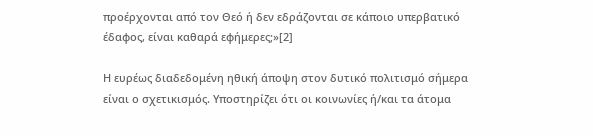προέρχονται από τον Θεό ή δεν εδράζονται σε κάποιο υπερβατικό έδαφος, είναι καθαρά εφήμερες;»[2]

Η ευρέως διαδεδομένη ηθική άποψη στον δυτικό πολιτισμό σήμερα είναι ο σχετικισμός. Υποστηρίζει ότι οι κοινωνίες ή/και τα άτομα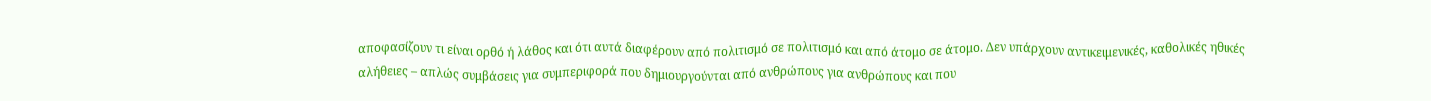αποφασίζουν τι είναι ορθό ή λάθος και ότι αυτά διαφέρουν από πολιτισμό σε πολιτισμό και από άτομο σε άτομο. Δεν υπάρχουν αντικειμενικές, καθολικές ηθικές αλήθειες – απλώς συμβάσεις για συμπεριφορά που δημιουργούνται από ανθρώπους για ανθρώπους και που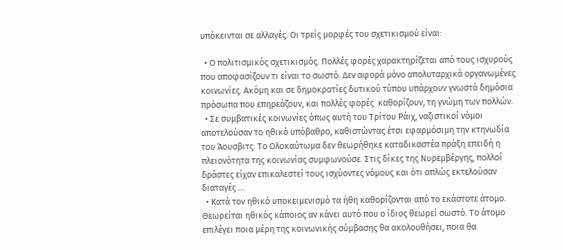υπόκεινται σε αλλαγές. Οι τρείς μορφές του σχετικισμού είναι:

  • Ο πολιτισμικός σχετικισμός. Πολλές φορές χαρακτηρίζεται από τους ισχυρούς που αποφασίζουν τι είναι το σωστό. Δεν αφορά μόνο απολυταρχικά οργανωμένες κοινωνίες. Ακόμη και σε δημοκρατίες δυτικού τύπου υπάρχουν γνωστά δημόσια πρόσωπα που επηρεάζουν, και πολλές φορές  καθορίζουν, τη γνώμη των πολλών.
  • Σε συμβατικές κοινωνίες όπως αυτή του Τρίτου Ράιχ, ναζιστικοί νόμοι αποτελούσαν το ηθικό υπόβαθρο, καθιστώντας έτσι εφαρμόσιμη την κτηνωδία του Άουσβιτς. Το Ολοκαύτωμα δεν θεωρήθηκε καταδικαστέα πράξη επειδή η πλειονότητα της κοινωνίας συμφωνούσε. Στις δίκες της Νυρεμβέργης, πολλοί δράστες είχαν επικαλεστεί τους ισχύοντες νόμους και ότι απλώς εκτελούσαν διαταγές …
  • Κατά τον ηθικό υποκειμενισμό τα ήθη καθορίζονται από το εκάστοτε άτομο. Θεωρείται ηθικός κάποιος αν κάνει αυτό που ο ίδιος θεωρεί σωστό. Το άτομο επιλέγει ποια μέρη της κοινωνικής σύμβασης θα ακολουθήσει, ποια θα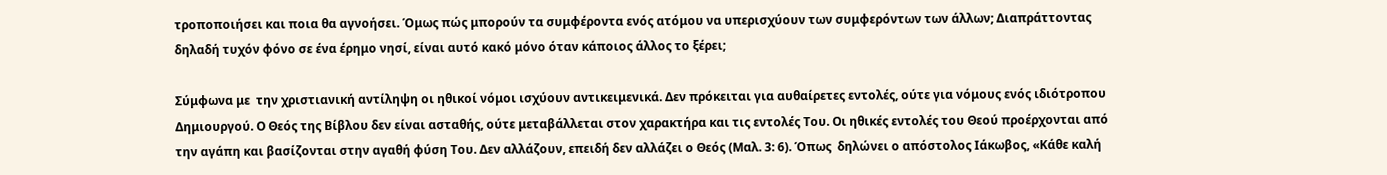τροποποιήσει και ποια θα αγνοήσει. Όμως πώς μπορούν τα συμφέροντα ενός ατόμου να υπερισχύουν των συμφερόντων των άλλων; Διαπράττοντας δηλαδή τυχόν φόνο σε ένα έρημο νησί, είναι αυτό κακό μόνο όταν κάποιος άλλος το ξέρει;

Σύμφωνα με  την χριστιανική αντίληψη οι ηθικοί νόμοι ισχύουν αντικειμενικά. Δεν πρόκειται για αυθαίρετες εντολές, ούτε για νόμους ενός ιδιότροπου Δημιουργού. Ο Θεός της Βίβλου δεν είναι ασταθής, ούτε μεταβάλλεται στον χαρακτήρα και τις εντολές Του. Οι ηθικές εντολές του Θεού προέρχονται από την αγάπη και βασίζονται στην αγαθή φύση Του. Δεν αλλάζουν, επειδή δεν αλλάζει ο Θεός (Μαλ. 3: 6). Όπως  δηλώνει ο απόστολος Ιάκωβος, «Κάθε καλή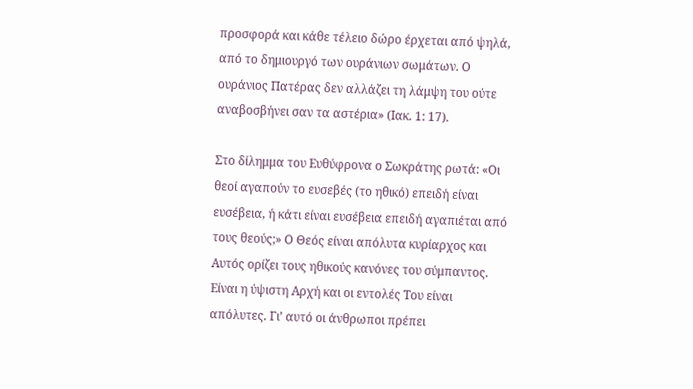προσφορά και κάθε τέλειο δώρο έρχεται από ψηλά, από το δημιουργό των ουράνιων σωμάτων. Ο ουράνιος Πατέρας δεν αλλάζει τη λάμψη του ούτε αναβοσβήνει σαν τα αστέρια» (Ιακ. 1: 17).

Στο δίλημμα του Ευθύφρονα ο Σωκράτης ρωτά: «Οι θεοί αγαπούν το ευσεβές (το ηθικό) επειδή είναι ευσέβεια, ή κάτι είναι ευσέβεια επειδή αγαπιέται από τους θεούς;» Ο Θεός είναι απόλυτα κυρίαρχος και Αυτός ορίζει τους ηθικούς κανόνες του σύμπαντος. Είναι η ύψιστη Αρχή και οι εντολές Του είναι απόλυτες. Γι’ αυτό οι άνθρωποι πρέπει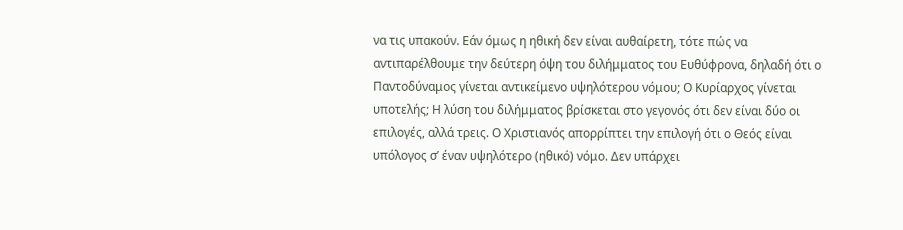να τις υπακούν. Εάν όμως η ηθική δεν είναι αυθαίρετη, τότε πώς να αντιπαρέλθουμε την δεύτερη όψη του διλήμματος του Ευθύφρονα, δηλαδή ότι ο Παντοδύναμος γίνεται αντικείμενο υψηλότερου νόμου; Ο Κυρίαρχος γίνεται υποτελής; Η λύση του διλήμματος βρίσκεται στο γεγονός ότι δεν είναι δύο οι επιλογές, αλλά τρεις. Ο Χριστιανός απορρίπτει την επιλογή ότι ο Θεός είναι υπόλογος σ’ έναν υψηλότερο (ηθικό) νόμο. Δεν υπάρχει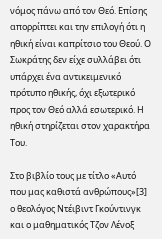νόμος πάνω από τον Θεό. Επίσης απορρίπτει και την επιλογή ότι η ηθική είναι καπρίτσιο του Θεού. Ο Σωκράτης δεν είχε συλλάβει ότι υπάρχει ένα αντικειμενικό πρότυπο ηθικής, όχι εξωτερικό προς τον Θεό αλλά εσωτερικό. Η ηθική στηρίζεται στον χαρακτήρα Του.

Στο βιβλίο τους με τίτλο «Αυτό που μας καθιστά ανθρώπους»[3]  ο θεολόγος Ντέιβιντ Γκούντινγκ και ο μαθηματικός Τζον Λένοξ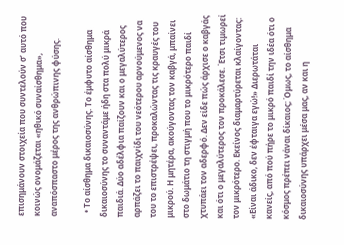επισημάνουν στοιχεία που συντελούν σ’ αυτό που κοινώς ονομάζεται «ηθικό συναίσθημα», αναπόσπαστο μέρος της ανθρώπινης φύσης.

  • Το αίσθημα δικαιοσύνης. Το έμφυτο αίσθημα δικαιοσύνης το συναντάμε ήδη στα πολύ μικρά παιδιά. Δύο αδέλφια παίζουν και ο μεγαλύτερος αρπάζει το παιχνίδι του νεότερου αρνούμενος να του το επιστρέψει, προκαλώντας τις κραυγές του μικρού. Η μητέρα, ακούγοντας τον καβγά, μπαίνει στο δωμάτιο τη στιγμή που το μικρότερο παιδί χτυπάει τον αδερφό. Δεν είδε πώς άρχισε ο καβγάς και ότι ο μεγαλύτερος τον προκάλεσε. Έτσι τιμωρεί τον μικρότερο. Εκείνος διαμαρτύρεται κλαίγοντας: «Είναι άδικο, δεν έφταιγα εγώ!» Διερωτάται κανείς, από πού πήρε το μικρό παιδί την ιδέα ότι ο κόσμος πρέπει νάναι δίκαιος; Όμως, το αίσθημα δικαιοσύνης υπάρχει μέσα μας, αν και η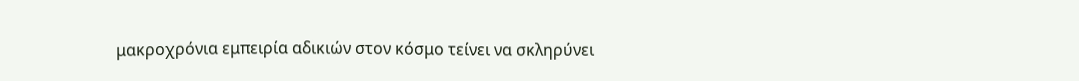μακροχρόνια εμπειρία αδικιών στον κόσμο τείνει να σκληρύνει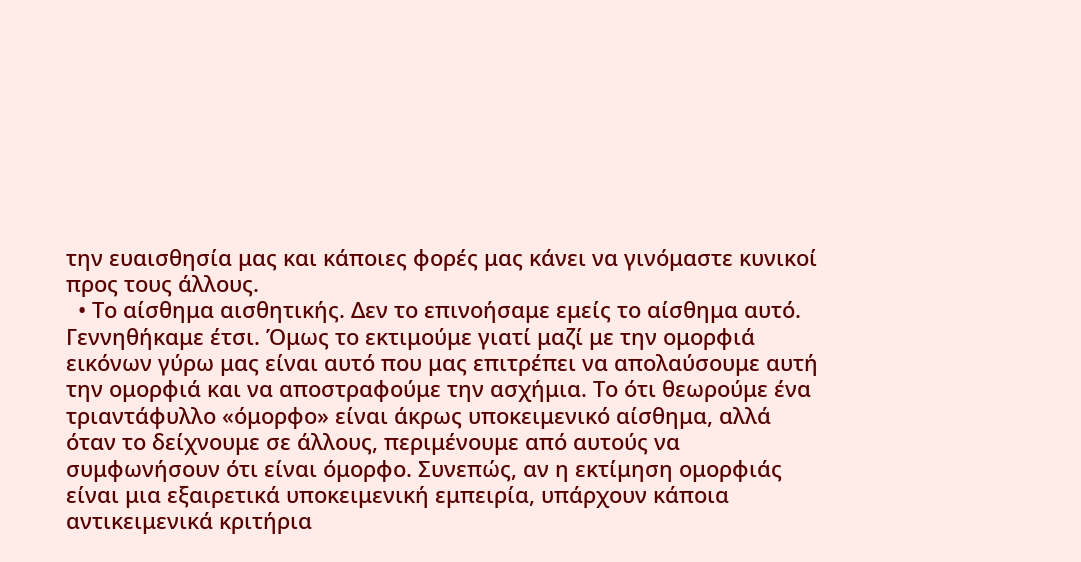την ευαισθησία μας και κάποιες φορές μας κάνει να γινόμαστε κυνικοί προς τους άλλους.
  • Το αίσθημα αισθητικής. Δεν το επινοήσαμε εμείς το αίσθημα αυτό. Γεννηθήκαμε έτσι. Όμως το εκτιμούμε γιατί μαζί με την ομορφιά εικόνων γύρω μας είναι αυτό που μας επιτρέπει να απολαύσουμε αυτή την ομορφιά και να αποστραφούμε την ασχήμια. Το ότι θεωρούμε ένα τριαντάφυλλο «όμορφο» είναι άκρως υποκειμενικό αίσθημα, αλλά όταν το δείχνουμε σε άλλους, περιμένουμε από αυτούς να συμφωνήσουν ότι είναι όμορφο. Συνεπώς, αν η εκτίμηση ομορφιάς είναι μια εξαιρετικά υποκειμενική εμπειρία, υπάρχουν κάποια αντικειμενικά κριτήρια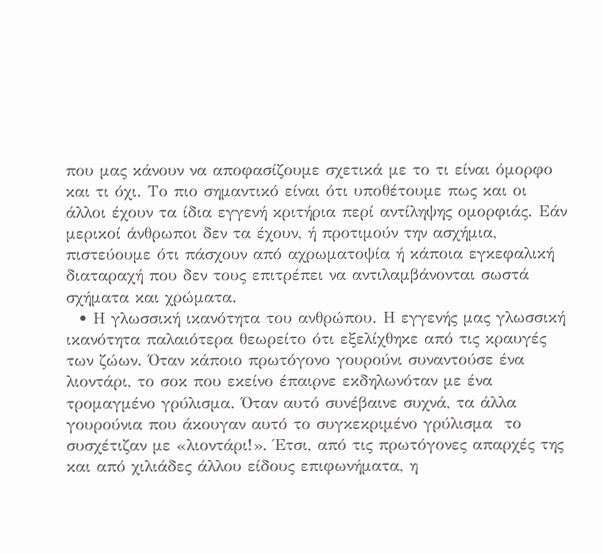που μας κάνουν να αποφασίζουμε σχετικά με το τι είναι όμορφο και τι όχι. Το πιο σημαντικό είναι ότι υποθέτουμε πως και οι άλλοι έχουν τα ίδια εγγενή κριτήρια περί αντίληψης ομορφιάς. Εάν μερικοί άνθρωποι δεν τα έχουν, ή προτιμούν την ασχήμια, πιστεύουμε ότι πάσχουν από αχρωματοψία ή κάποια εγκεφαλική διαταραχή που δεν τους επιτρέπει να αντιλαμβάνονται σωστά σχήματα και χρώματα.
  • Η γλωσσική ικανότητα του ανθρώπου. Η εγγενής μας γλωσσική ικανότητα παλαιότερα θεωρείτο ότι εξελίχθηκε από τις κραυγές των ζώων. Όταν κάποιο πρωτόγονο γουρούνι συναντούσε ένα λιοντάρι, το σοκ που εκείνο έπαιρνε εκδηλωνόταν με ένα τρομαγμένο γρύλισμα. Όταν αυτό συνέβαινε συχνά, τα άλλα γουρούνια που άκουγαν αυτό το συγκεκριμένο γρύλισμα  το συσχέτιζαν με «λιοντάρι!». Έτσι, από τις πρωτόγονες απαρχές της και από χιλιάδες άλλου είδους επιφωνήματα, η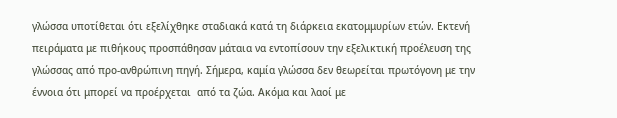γλώσσα υποτίθεται ότι εξελίχθηκε σταδιακά κατά τη διάρκεια εκατομμυρίων ετών. Εκτενή πειράματα με πιθήκους προσπάθησαν μάταια να εντοπίσουν την εξελικτική προέλευση της γλώσσας από προ-ανθρώπινη πηγή. Σήμερα, καμία γλώσσα δεν θεωρείται πρωτόγονη με την έννοια ότι μπορεί να προέρχεται  από τα ζώα. Ακόμα και λαοί με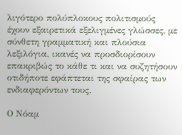λιγότερο πολύπλοκους πολιτισμούς έχουν εξαιρετικά εξελιγμένες γλώσσες, με σύνθετη γραμματική και πλούσια λεξιλόγια, ικανές να προσδιορίσουν επακριβώς το κάθε τι και να συζητήσουν οτιδήποτε εφάπτεται της σφαίρας των ενδιαφερόντων τους.

Ο Νόαμ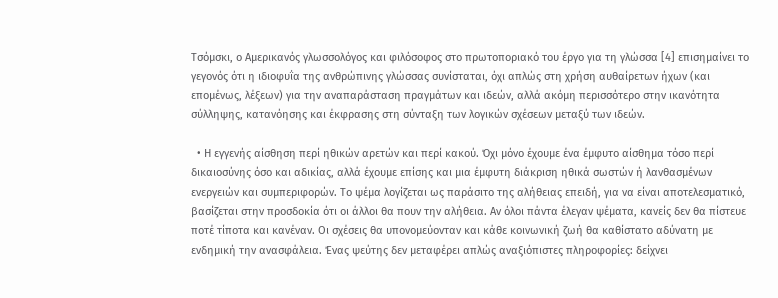Τσόμσκι, ο Αμερικανός γλωσσολόγος και φιλόσοφος στο πρωτοποριακό του έργο για τη γλώσσα [4] επισημαίνει το γεγονός ότι η ιδιοφυΐα της ανθρώπινης γλώσσας συνίσταται, όχι απλώς στη χρήση αυθαίρετων ήχων (και επομένως, λέξεων) για την αναπαράσταση πραγμάτων και ιδεών, αλλά ακόμη περισσότερο στην ικανότητα σύλληψης, κατανόησης και έκφρασης στη σύνταξη των λογικών σχέσεων μεταξύ των ιδεών.

  • Η εγγενής αίσθηση περί ηθικών αρετών και περί κακού. Όχι μόνο έχουμε ένα έμφυτο αίσθημα τόσο περί δικαιοσύνης όσο και αδικίας, αλλά έχουμε επίσης και μια έμφυτη διάκριση ηθικά σωστών ή λανθασμένων ενεργειών και συμπεριφορών. Το ψέμα λογίζεται ως παράσιτο της αλήθειας επειδή, για να είναι αποτελεσματικό, βασίζεται στην προσδοκία ότι οι άλλοι θα πουν την αλήθεια. Αν όλοι πάντα έλεγαν ψέματα, κανείς δεν θα πίστευε ποτέ τίποτα και κανέναν. Οι σχέσεις θα υπονομεύονταν και κάθε κοινωνική ζωή θα καθίστατο αδύνατη με ενδημική την ανασφάλεια. Ένας ψεύτης δεν μεταφέρει απλώς αναξιόπιστες πληροφορίες: δείχνει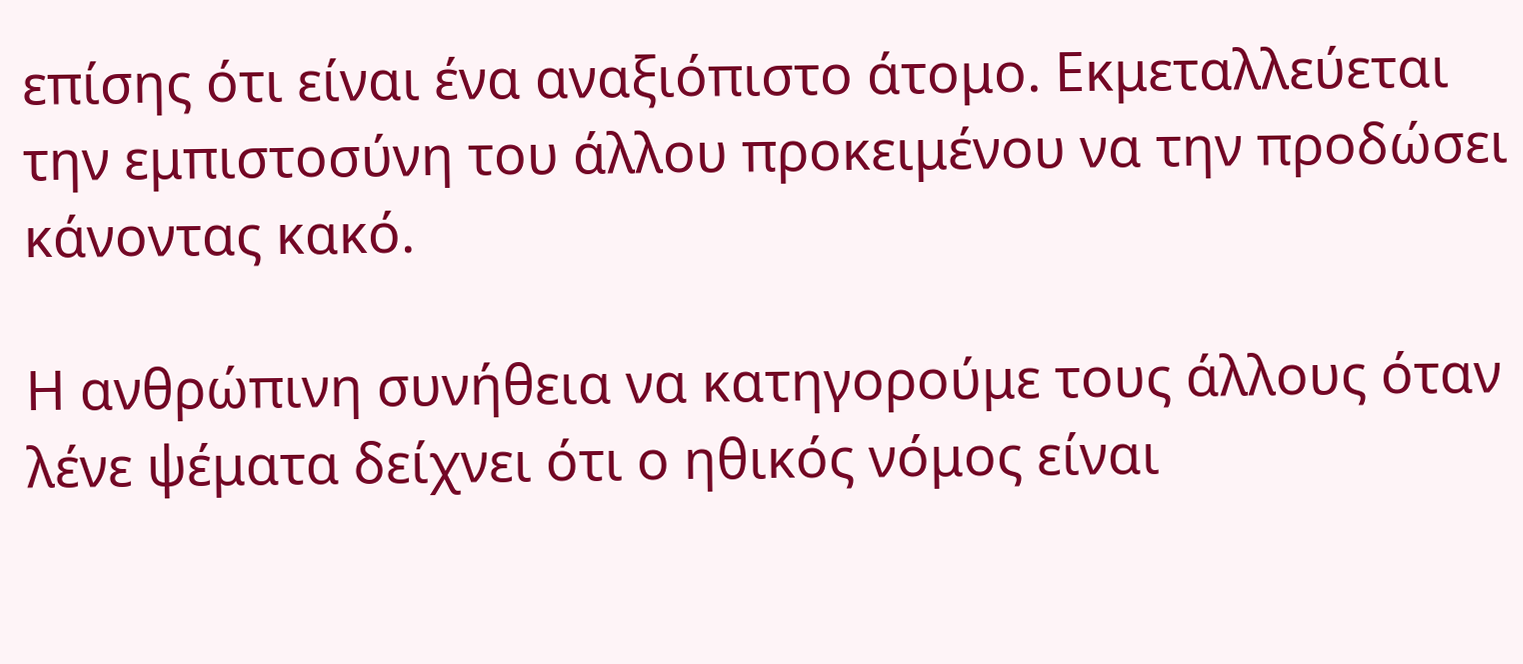επίσης ότι είναι ένα αναξιόπιστο άτομο. Εκμεταλλεύεται την εμπιστοσύνη του άλλου προκειμένου να την προδώσει κάνοντας κακό.

Η ανθρώπινη συνήθεια να κατηγορούμε τους άλλους όταν λένε ψέματα δείχνει ότι ο ηθικός νόμος είναι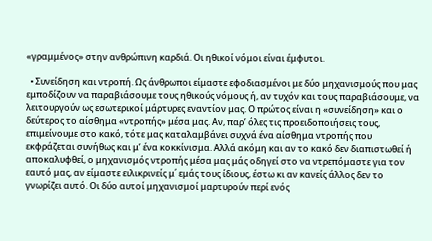«γραμμένος» στην ανθρώπινη καρδιά. Οι ηθικοί νόμοι είναι έμφυτοι.

  • Συνείδηση και ντροπή. Ως άνθρωποι είμαστε εφοδιασμένοι με δύο μηχανισμούς που μας εμποδίζουν να παραβιάσουμε τους ηθικούς νόμους ή, αν τυχόν και τους παραβιάσουμε, να λειτουργούν ως εσωτερικοί μάρτυρες εναντίον μας. Ο πρώτος είναι η «συνείδηση» και ο δεύτερος το αίσθημα «ντροπής» μέσα μας. Αν, παρ’ όλες τις προειδοποιήσεις τους, επιμείνουμε στο κακό, τότε μας καταλαμβάνει συχνά ένα αίσθημα ντροπής που εκφράζεται συνήθως και μ’ ένα κοκκίνισμα. Αλλά ακόμη και αν το κακό δεν διαπιστωθεί ή αποκαλυφθεί, ο μηχανισμός ντροπής μέσα μας μάς οδηγεί στο να ντρεπόμαστε για τον εαυτό μας, αν είμαστε ειλικρινείς μ΄ εμάς τους ίδιους, έστω κι αν κανείς άλλος δεν το γνωρίζει αυτό. Οι δύο αυτοί μηχανισμοί μαρτυρούν περί ενός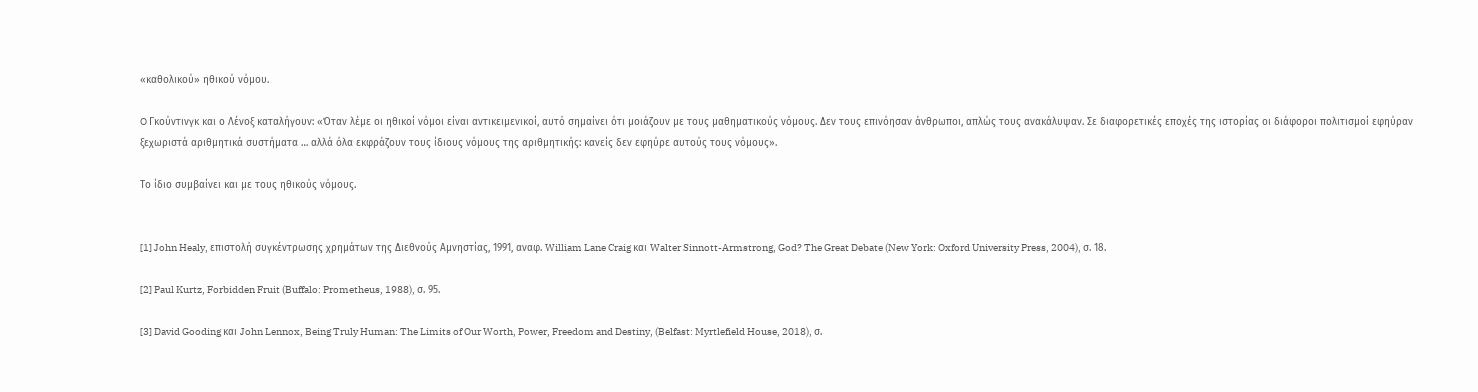«καθολικού» ηθικού νόμου.

O Γκούντινγκ και ο Λένοξ καταλήγουν: «Όταν λέμε οι ηθικοί νόμοι είναι αντικειμενικοί, αυτό σημαίνει ότι μοιάζουν με τους μαθηματικούς νόμους. Δεν τους επινόησαν άνθρωποι, απλώς τους ανακάλυψαν. Σε διαφορετικές εποχές της ιστορίας οι διάφοροι πολιτισμοί εφηύραν ξεχωριστά αριθμητικά συστήματα … αλλά όλα εκφράζουν τους ίδιους νόμους της αριθμητικής: κανείς δεν εφηύρε αυτούς τους νόμους».

Το ίδιο συμβαίνει και με τους ηθικούς νόμους.


[1] John Healy, επιστολή συγκέντρωσης χρημάτων της Διεθνούς Αμνηστίας, 1991, αναφ. William Lane Craig και Walter Sinnott-Armstrong, God? The Great Debate (New York: Oxford University Press, 2004), σ. 18.

[2] Paul Kurtz, Forbidden Fruit (Buffalo: Prometheus, 1988), σ. 95.

[3] David Gooding και John Lennox, Being Truly Human: The Limits of Our Worth, Power, Freedom and Destiny, (Belfast: Myrtlefield House, 2018), σ.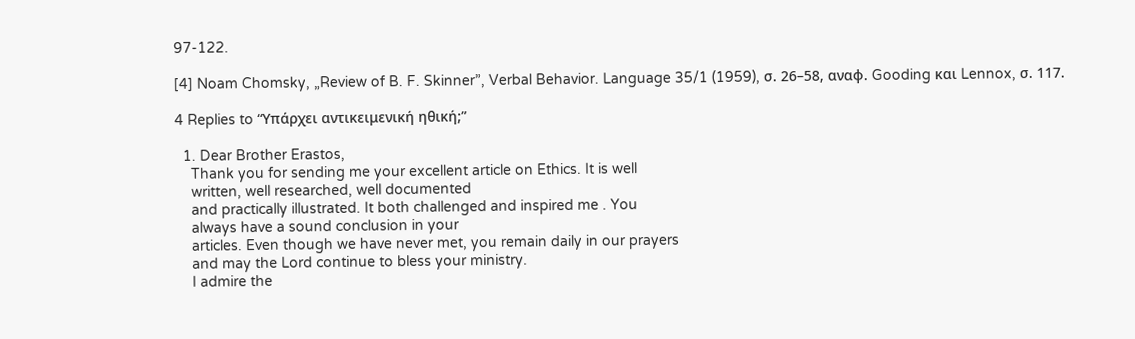97-122.

[4] Noam Chomsky, „Review of B. F. Skinner”, Verbal Behavior. Language 35/1 (1959), σ. 26–58, αναφ. Gooding και Lennox, σ. 117.

4 Replies to “Υπάρχει αντικειμενική ηθική;”

  1. Dear Brother Erastos,
    Thank you for sending me your excellent article on Ethics. It is well
    written, well researched, well documented
    and practically illustrated. It both challenged and inspired me . You
    always have a sound conclusion in your
    articles. Even though we have never met, you remain daily in our prayers
    and may the Lord continue to bless your ministry.
    I admire the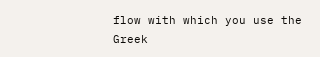flow with which you use the Greek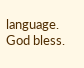language. God bless.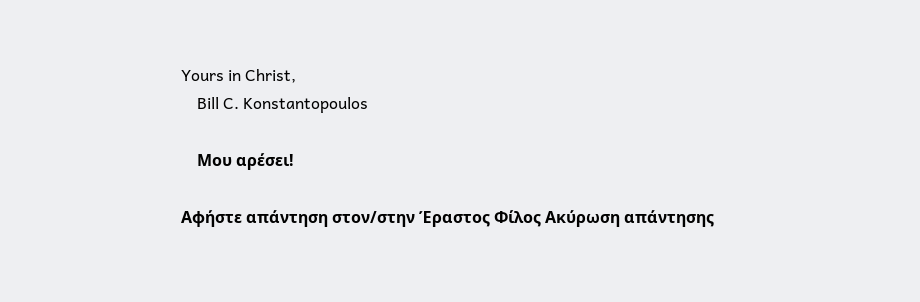Yours in Christ,
    Bill C. Konstantopoulos

    Μου αρέσει!

Αφήστε απάντηση στον/στην Έραστος Φίλος Ακύρωση απάντησης